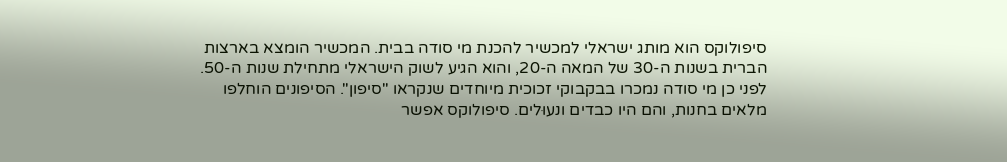סיפולוקס הוא מותג ישראלי למכשיר להכנת מי סודה בבית. המכשיר הומצא בארצות הברית בשנות ה-30 של המאה ה-20, והוא הגיע לשוק הישראלי מתחילת שנות ה-50.
לפני כן מי סודה נמכרו בבקבוקי זכוכית מיוחדים שנקראו "סיפון". הסיפונים הוחלפו מלאים בחנות, והם היו כבדים ונעוּלים. סיפולוקס אפשר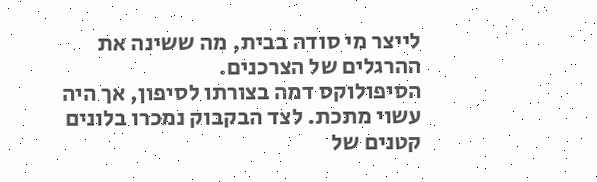לייצר מי סודה בבית, מה ששינה את ההרגלים של הצרכנים.
הסיפולוקס דמה בצורתו לסיפון, אך היה עשוי מתכת. לצד הבקבוק נמכרו בלונים קטנים של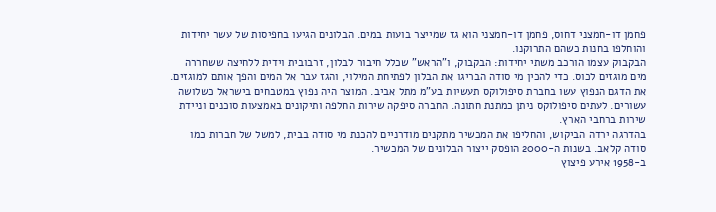פחמן דו-חמצני דחוס, פחמן דו-חמצני הוא גז שמייצר בועות במים. הבלונים הגיעו בחפיסות של עשר יחידות והוחלפו בחנות כשהם התרוקנו.
הבקבוק עצמו הורכב משתי יחידות: הבקבוק, ו"הראש" שכלל חיבור לבלון, זרבובית וידית ללחיצה ששחררה מים מוגזים לכוס. כדי להכין מי סודה הבריגו את הבלון לפתיחת המילוי, והגז עבר אל המים והפך אותם למוגזים.
את הדגם הנפוץ עשו בחברת סיפולוקס תעשיות בע"מ מתל אביב. המוצר היה נפוץ במטבחים בישראל כשלושה עשורים. לעתים סיפולוקס ניתן כמתנת חתונה. החברה סיפקה שירות החלפה ותיקונים באמצעות סוכנים וניידת שירות ברחבי הארץ.
בהדרגה ירדה הביקוש, והחליפו את המכשיר מתקנים מודרניים להכנת מי סודה בבית, למשל של חברות כמו סודה קלאב. בשנות ה-2000 הופסק ייצור הבלונים של המכשיר.
ב-1958 אירע פיצוץ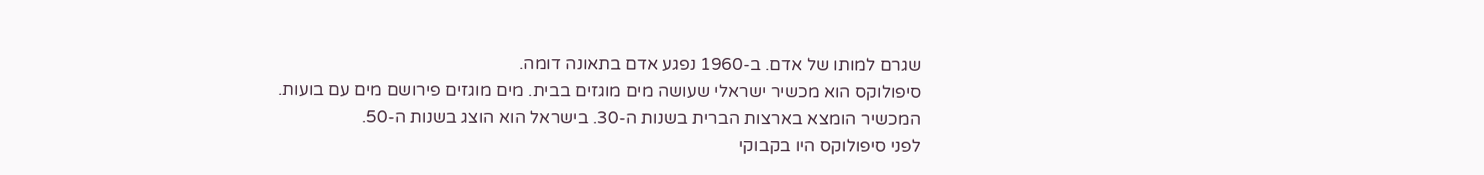שגרם למותו של אדם. ב-1960 נפגע אדם בתאונה דומה.
סיפולוקס הוא מכשיר ישראלי שעושה מים מוגזים בבית. מים מוגזים פירושם מים עם בועות.
המכשיר הומצא בארצות הברית בשנות ה-30. בישראל הוא הוצג בשנות ה-50.
לפני סיפולוקס היו בקבוקי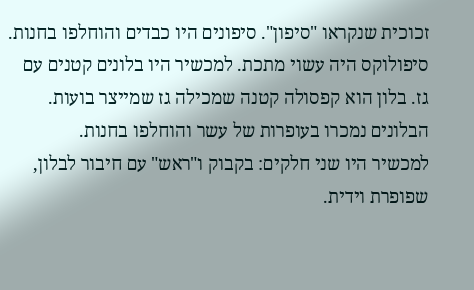זכוכית שנקראו "סיפון". סיפונים היו כבדים והוחלפו בחנות.
סיפולוקס היה עשוי מתכת. למכשיר היו בלונים קטנים עם גז. בלון הוא קפסולה קטנה שמכילה גז שמייצר בועות. הבלונים נמכרו בעופרות של עשר והוחלפו בחנות.
למכשיר היו שני חלקים: בקבוק ו"ראש" עם חיבור לבלון, שפופרת וידית.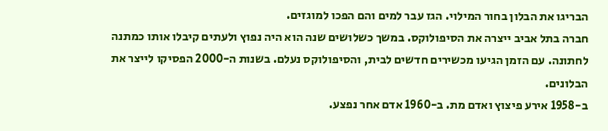הבריגו את הבלון בחור המילוי. הגז עבר למים והם הפכו למוגזים.
חברה בתל אביב ייצרה את הסיפולוקס. במשך כשלושים שנה הוא היה נפוץ ולעתים קיבלו אותו כמתנה לחתונה. עם הזמן הגיעו מכשירים חדשים לבית, והסיפולוקס נעלם. בשנות ה-2000 הפסיקו לייצר את הבלונים.
ב-1958 אירע פיצוץ ואדם מת. ב-1960 אדם אחר נפצע.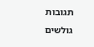תגובות גולשים